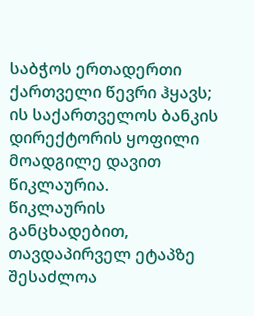საბჭოს ერთადერთი ქართველი წევრი ჰყავს; ის საქართველოს ბანკის დირექტორის ყოფილი მოადგილე დავით წიკლაურია.
წიკლაურის განცხადებით, თავდაპირველ ეტაპზე შესაძლოა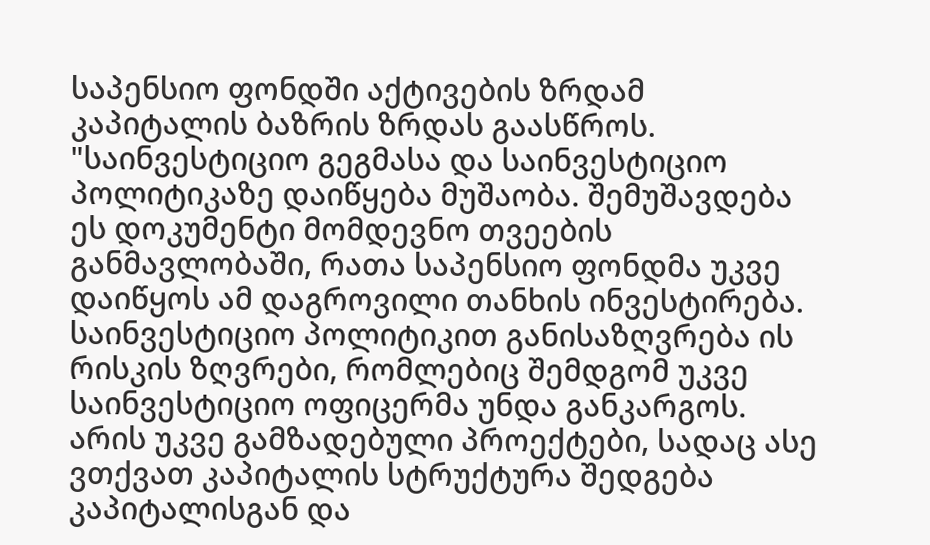საპენსიო ფონდში აქტივების ზრდამ კაპიტალის ბაზრის ზრდას გაასწროს.
"საინვესტიციო გეგმასა და საინვესტიციო პოლიტიკაზე დაიწყება მუშაობა. შემუშავდება ეს დოკუმენტი მომდევნო თვეების განმავლობაში, რათა საპენსიო ფონდმა უკვე დაიწყოს ამ დაგროვილი თანხის ინვესტირება. საინვესტიციო პოლიტიკით განისაზღვრება ის რისკის ზღვრები, რომლებიც შემდგომ უკვე საინვესტიციო ოფიცერმა უნდა განკარგოს. არის უკვე გამზადებული პროექტები, სადაც ასე ვთქვათ კაპიტალის სტრუქტურა შედგება კაპიტალისგან და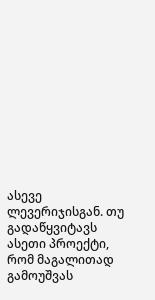ასევე ლევერიჯისგან. თუ გადაწყვიტავს ასეთი პროექტი, რომ მაგალითად გამოუშვას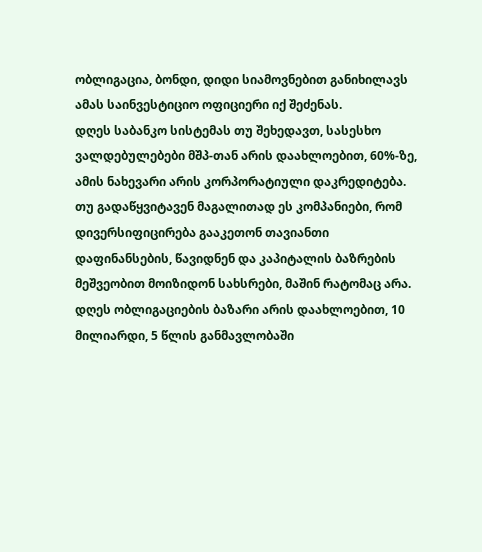ობლიგაცია, ბონდი, დიდი სიამოვნებით განიხილავს ამას საინვესტიციო ოფიციერი იქ შეძენას.
დღეს საბანკო სისტემას თუ შეხედავთ, სასესხო ვალდებულებები მშპ-თან არის დაახლოებით, 60%-ზე, ამის ნახევარი არის კორპორატიული დაკრედიტება. თუ გადაწყვიტავენ მაგალითად ეს კომპანიები, რომ დივერსიფიცირება გააკეთონ თავიანთი დაფინანსების, წავიდნენ და კაპიტალის ბაზრების მეშვეობით მოიზიდონ სახსრები, მაშინ რატომაც არა.
დღეს ობლიგაციების ბაზარი არის დაახლოებით, 10 მილიარდი, 5 წლის განმავლობაში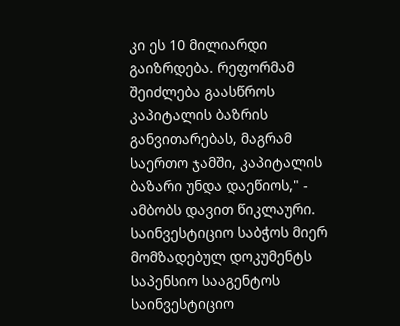კი ეს 10 მილიარდი გაიზრდება. რეფორმამ შეიძლება გაასწროს კაპიტალის ბაზრის განვითარებას, მაგრამ საერთო ჯამში, კაპიტალის ბაზარი უნდა დაეწიოს," - ამბობს დავით წიკლაური.
საინვესტიციო საბჭოს მიერ მომზადებულ დოკუმენტს საპენსიო სააგენტოს საინვესტიციო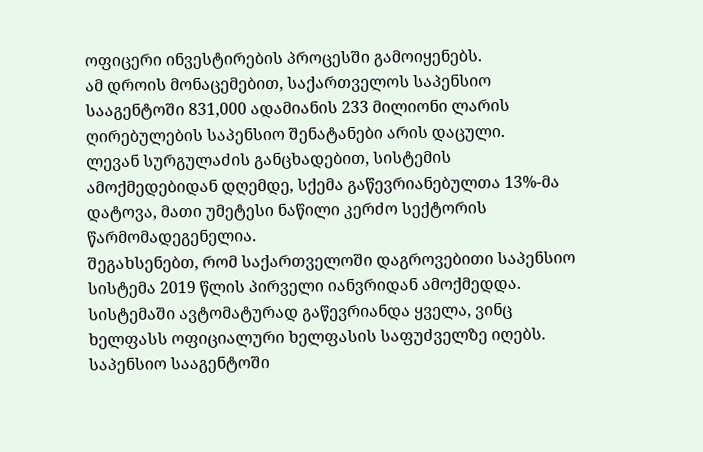ოფიცერი ინვესტირების პროცესში გამოიყენებს.
ამ დროის მონაცემებით, საქართველოს საპენსიო სააგენტოში 831,000 ადამიანის 233 მილიონი ლარის ღირებულების საპენსიო შენატანები არის დაცული.
ლევან სურგულაძის განცხადებით, სისტემის ამოქმედებიდან დღემდე, სქემა გაწევრიანებულთა 13%-მა დატოვა, მათი უმეტესი ნაწილი კერძო სექტორის წარმომადეგენელია.
შეგახსენებთ, რომ საქართველოში დაგროვებითი საპენსიო სისტემა 2019 წლის პირველი იანვრიდან ამოქმედდა. სისტემაში ავტომატურად გაწევრიანდა ყველა, ვინც ხელფასს ოფიციალური ხელფასის საფუძველზე იღებს. საპენსიო სააგენტოში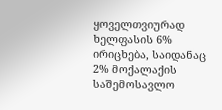ყოველთვიურად ხელფასის 6% ირიცხება, საიდანაც 2% მოქალაქის საშემოსავლო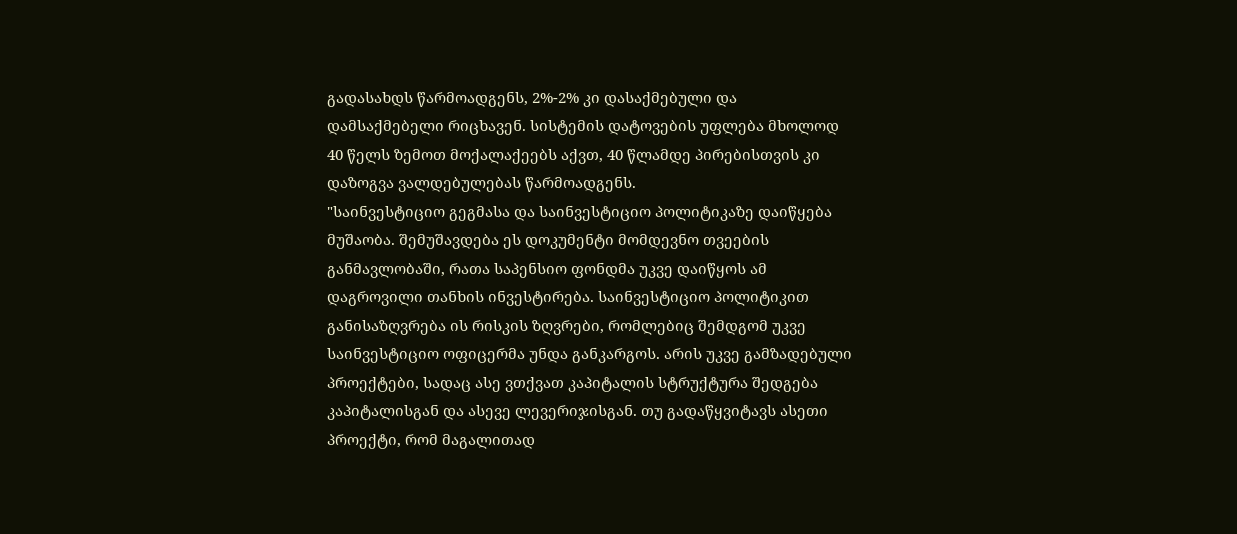გადასახდს წარმოადგენს, 2%-2% კი დასაქმებული და დამსაქმებელი რიცხავენ. სისტემის დატოვების უფლება მხოლოდ 40 წელს ზემოთ მოქალაქეებს აქვთ, 40 წლამდე პირებისთვის კი დაზოგვა ვალდებულებას წარმოადგენს.
"საინვესტიციო გეგმასა და საინვესტიციო პოლიტიკაზე დაიწყება მუშაობა. შემუშავდება ეს დოკუმენტი მომდევნო თვეების განმავლობაში, რათა საპენსიო ფონდმა უკვე დაიწყოს ამ დაგროვილი თანხის ინვესტირება. საინვესტიციო პოლიტიკით განისაზღვრება ის რისკის ზღვრები, რომლებიც შემდგომ უკვე საინვესტიციო ოფიცერმა უნდა განკარგოს. არის უკვე გამზადებული პროექტები, სადაც ასე ვთქვათ კაპიტალის სტრუქტურა შედგება კაპიტალისგან და ასევე ლევერიჯისგან. თუ გადაწყვიტავს ასეთი პროექტი, რომ მაგალითად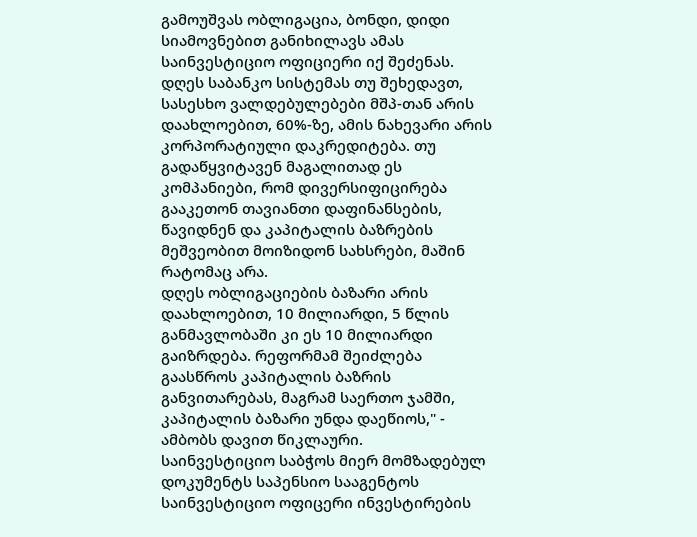გამოუშვას ობლიგაცია, ბონდი, დიდი სიამოვნებით განიხილავს ამას საინვესტიციო ოფიციერი იქ შეძენას.
დღეს საბანკო სისტემას თუ შეხედავთ, სასესხო ვალდებულებები მშპ-თან არის დაახლოებით, 60%-ზე, ამის ნახევარი არის კორპორატიული დაკრედიტება. თუ გადაწყვიტავენ მაგალითად ეს კომპანიები, რომ დივერსიფიცირება გააკეთონ თავიანთი დაფინანსების, წავიდნენ და კაპიტალის ბაზრების მეშვეობით მოიზიდონ სახსრები, მაშინ რატომაც არა.
დღეს ობლიგაციების ბაზარი არის დაახლოებით, 10 მილიარდი, 5 წლის განმავლობაში კი ეს 10 მილიარდი გაიზრდება. რეფორმამ შეიძლება გაასწროს კაპიტალის ბაზრის განვითარებას, მაგრამ საერთო ჯამში, კაპიტალის ბაზარი უნდა დაეწიოს," - ამბობს დავით წიკლაური.
საინვესტიციო საბჭოს მიერ მომზადებულ დოკუმენტს საპენსიო სააგენტოს საინვესტიციო ოფიცერი ინვესტირების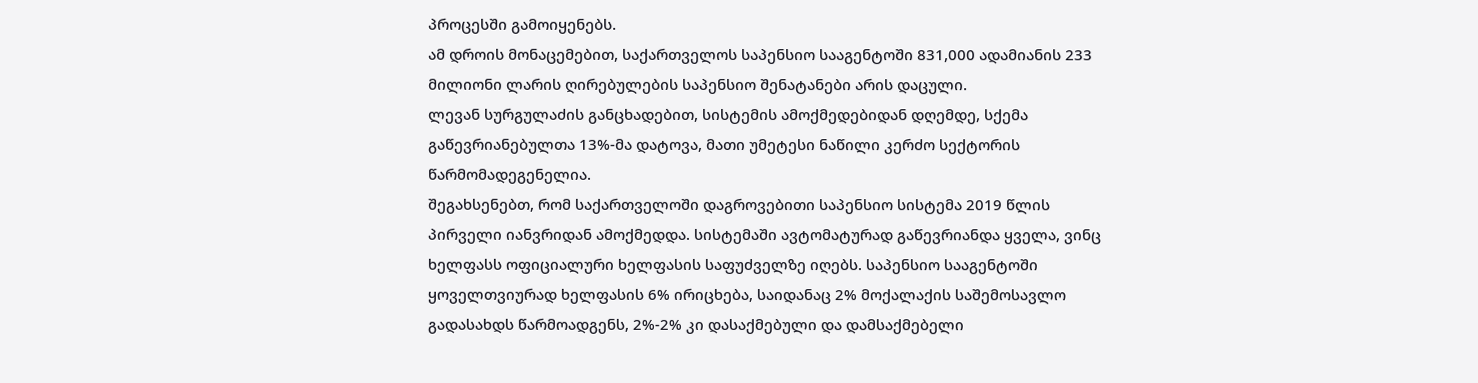პროცესში გამოიყენებს.
ამ დროის მონაცემებით, საქართველოს საპენსიო სააგენტოში 831,000 ადამიანის 233 მილიონი ლარის ღირებულების საპენსიო შენატანები არის დაცული.
ლევან სურგულაძის განცხადებით, სისტემის ამოქმედებიდან დღემდე, სქემა გაწევრიანებულთა 13%-მა დატოვა, მათი უმეტესი ნაწილი კერძო სექტორის წარმომადეგენელია.
შეგახსენებთ, რომ საქართველოში დაგროვებითი საპენსიო სისტემა 2019 წლის პირველი იანვრიდან ამოქმედდა. სისტემაში ავტომატურად გაწევრიანდა ყველა, ვინც ხელფასს ოფიციალური ხელფასის საფუძველზე იღებს. საპენსიო სააგენტოში ყოველთვიურად ხელფასის 6% ირიცხება, საიდანაც 2% მოქალაქის საშემოსავლო გადასახდს წარმოადგენს, 2%-2% კი დასაქმებული და დამსაქმებელი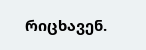რიცხავენ.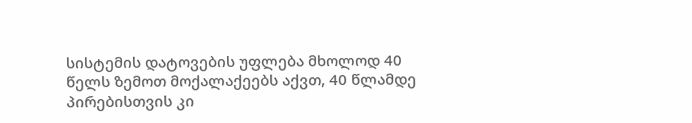სისტემის დატოვების უფლება მხოლოდ 40 წელს ზემოთ მოქალაქეებს აქვთ, 40 წლამდე პირებისთვის კი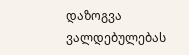დაზოგვა ვალდებულებას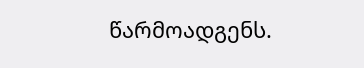წარმოადგენს.